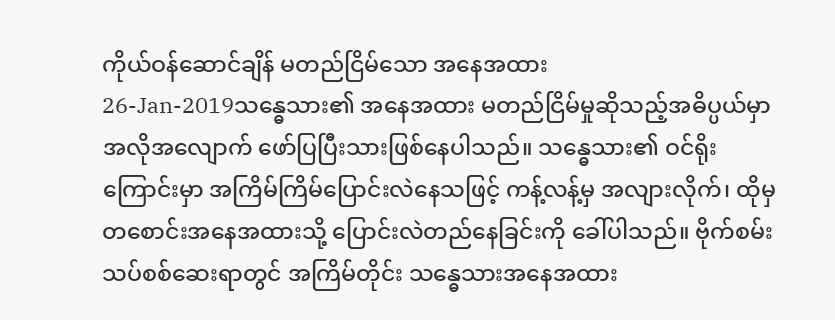ကိုယ်ဝန်ဆောင်ချိန် မတည်ငြိမ်သော အနေအထား
26-Jan-2019သန္ဓေသား၏ အနေအထား မတည်ငြိမ်မှုဆိုသည့်အဓိပ္ပယ်မှာ အလိုအလျောက် ဖော်ပြပြီးသားဖြစ်နေပါသည်။ သန္ဓေသား၏ ဝင်ရိုးကြောင်းမှာ အကြိမ်ကြိမ်ပြောင်းလဲနေသဖြင့် ကန့်လန့်မှ အလျားလိုက်၊ ထိုမှ တစောင်းအနေအထားသို့ ပြောင်းလဲတည်နေခြင်းကို ခေါ်ပါသည်။ ဗိုက်စမ်းသပ်စစ်ဆေးရာတွင် အကြိမ်တိုင်း သန္ဓေသားအနေအထား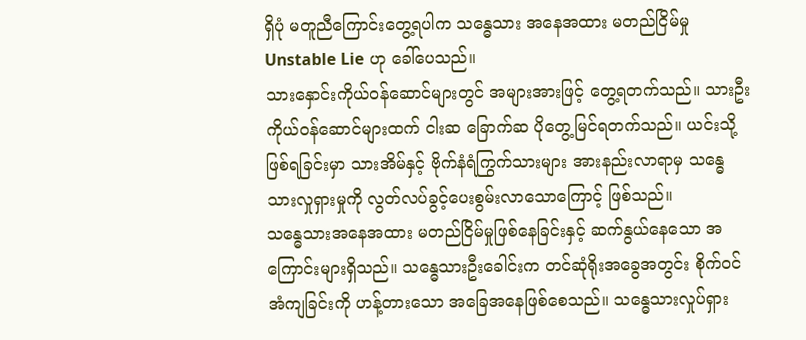ရှိပုံ မတူညီကြောင်းတွေ့ရပါက သန္ဓေသား အနေအထား မတည်ငြိမ်မှု Unstable Lie ဟု ခေါ်ပေသည်။
သားနှောင်းကိုယ်ဝန်ဆောင်များတွင် အများအားဖြင့် တွေ့ရတက်သည်။ သားဦးကိုယ်ဝန်ဆောင်များထက် ငါးဆ ခြောက်ဆ ပိုတွေ့မြင်ရတက်သည်။ ယင်းသို့ဖြစ်ရခြင်းမှာ သားအိမ်နှင့် ဗိုက်နံရံကြွက်သားများ အားနည်းလာရာမှ သန္ဓေသားလှုရှားမှုကို လွတ်လပ်ခွင့်ပေးစွမ်းလာသောကြောင့် ဖြစ်သည်။
သန္ဓေသားအနေအထား မတည်ငြိမ်မှုဖြစ်နေခြင်းနှင့် ဆက်နွယ်နေသော အကြောင်းများရှိသည်။ သန္ဓေသားဦးခေါင်းက တင်ဆုံရိုးအခွေအတွင်း စိုက်ဝင်အံကျခြင်းကို ဟန့်တားသော အခြေအနေဖြစ်စေသည်။ သန္ဓေသားလှုပ်ရှား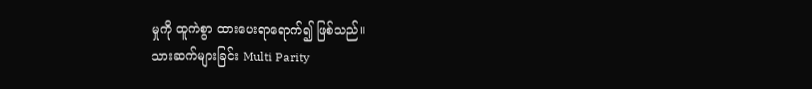မှုကို ထူကဲစွာ ထားပေးရာရောက်၍ ဖြစ်သည်။
သားဆက်များခြင်း Multi Parity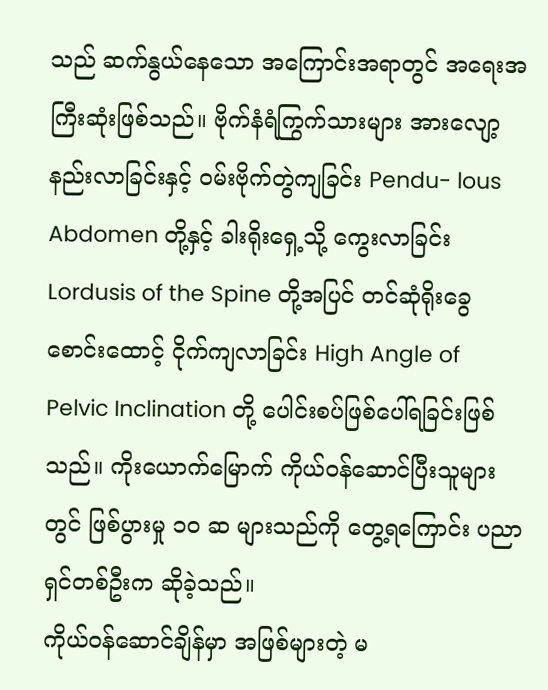သည် ဆက်နွယ်နေသော အကြောင်းအရာတွင် အရေးအကြီးဆုံးဖြစ်သည်။ ဗိုက်နံရံကြွက်သားများ အားလျော့နည်းလာခြင်းနှင့် ဝမ်းဗိုက်တွဲကျခြင်း Pendu- lous Abdomen တို့နှင့် ခါးရိုးရှေ့သို့ ကွေးလာခြင်း Lordusis of the Spine တို့အပြင် တင်ဆုံရိုးခွေစောင်းထောင့် ငိုက်ကျလာခြင်း High Angle of Pelvic Inclination တို့ ပေါင်းစပ်ဖြစ်ပေါ်ရခြင်းဖြစ်သည်။ ကိုးယောက်မြောက် ကိုယ်ဝန်ဆောင်ပြီးသူများတွင် ဖြစ်ပွားမှု ၁၀ ဆ များသည်ကို တွေ့ရကြောင်း ပညာရှင်တစ်ဦးက ဆိုခဲ့သည်။
ကိုယ်ဝန်ဆောင်ချိန်မှာ အဖြစ်များတဲ့ မ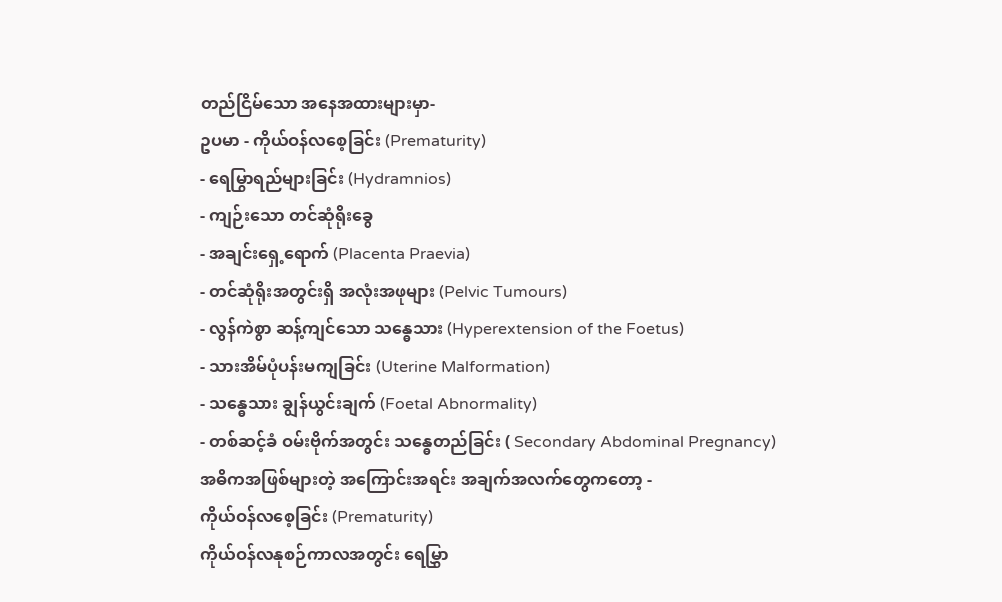တည်ငြိမ်သော အနေအထားများမှာ-
ဥပမာ - ကိုယ်ဝန်လစေ့ခြင်း (Prematurity)
- ရေမြွာရည်များခြင်း (Hydramnios)
- ကျဉ်းသော တင်ဆုံရိုးခွေ
- အချင်းရှေ့ရောက် (Placenta Praevia)
- တင်ဆုံရိုးအတွင်းရှိ အလုံးအဖုများ (Pelvic Tumours)
- လွန်ကဲစွာ ဆန့်ကျင်သော သန္ဓေသား (Hyperextension of the Foetus)
- သားအိမ်ပုံပန်းမကျခြင်း (Uterine Malformation)
- သန္ဓေသား ချွန်ယွင်းချက် (Foetal Abnormality)
- တစ်ဆင့်ခံ ဝမ်းဗိုက်အတွင်း သန္ဓေတည်ခြင်း ( Secondary Abdominal Pregnancy)
အဓိကအဖြစ်များတဲ့ အကြောင်းအရင်း အချက်အလက်တွေကတော့ -
ကိုယ်ဝန်လစေ့ခြင်း (Prematurity)
ကိုယ်ဝန်လနုစဉ်ကာလအတွင်း ရေမြွှာ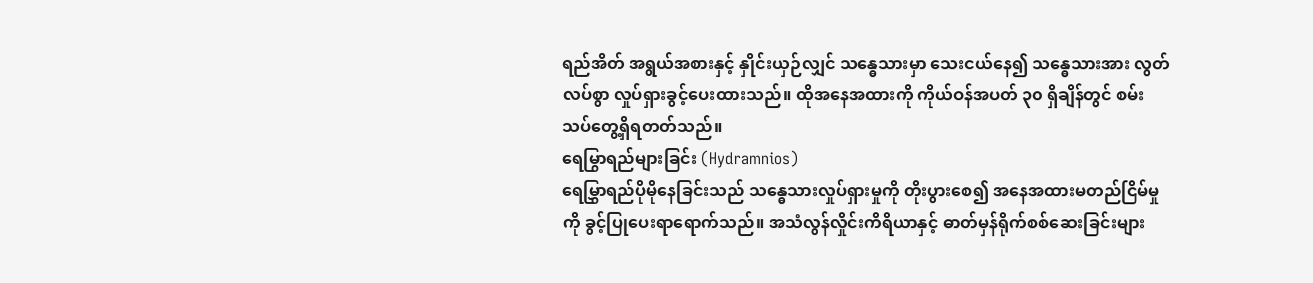ရည်အိတ် အရွယ်အစားနှင့် နှိုင်းယှဉ်လျှင် သန္ဓေသားမှာ သေးငယ်နေ၍ သန္ဓေသားအား လွတ်လပ်စွာ လှုပ်ရှားခွင့်ပေးထားသည်။ ထိုအနေအထားကို ကိုယ်ဝန်အပတ် ၃၀ ရှိချိန်တွင် စမ်းသပ်တွေ့ရှိရတတ်သည်။
ရေမြွာရည်များခြင်း (Hydramnios)
ရေမြွှာရည်ပိုမိုနေခြင်းသည် သန္ဓေသားလှုပ်ရှားမှုကို တိုးပွားစေ၍ အနေအထားမတည်ငြိမ်မှုကို ခွင့်ပြုပေးရာရောက်သည်။ အသံလွန်လှိုင်းကိရိယာနှင့် ဓာတ်မှန်ရိုက်စစ်ဆေးခြင်းများ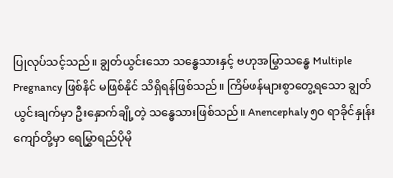ပြုလုပ်သင့်သည်။ ချွတ်ယွင်းသော သန္ဓေသားနှင့် ဗဟုအမြွာသန္ဓေ Multiple Pregnancy ဖြစ်နိင် မဖြစ်နိုင် သိရှိရန်ဖြစ်သည်။ ကြိမ်ဖန်များစွာတွေ့ရသော ချွတ်ယွင်းချက်မှာ ဦးနှောက်ချို့တဲ့ သန္ဓေသားဖြစ်သည်။ Anencephaly ၅၀ ရာခိုင်နှုန်းကျော်တို့မှာ ရေမြွှာရည်ပိုမို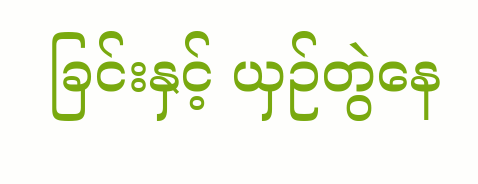ခြင်းနှင့် ယှဉ်တွဲနေ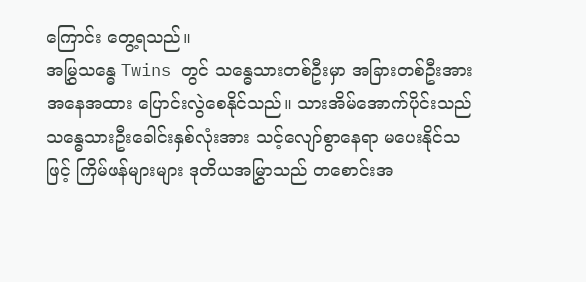ကြောင်း တွေ့ရသည်။
အမြွှသန္ဓေ Twins တွင် သန္ဓေသားတစ်ဦးမှာ အခြားတစ်ဦးအား အနေအထား ပြောင်းလွဲစေနိုင်သည်။ သားအိမ်အောက်ပိုင်းသည် သန္ဓေသားဦးခေါင်းနှစ်လုံးအား သင့်လျော်စွာနေရာ မပေးနိုင်သဖြင့် ကြိမ်ဖန်များများ ဒုတိယအမြွှာသည် တစောင်းအ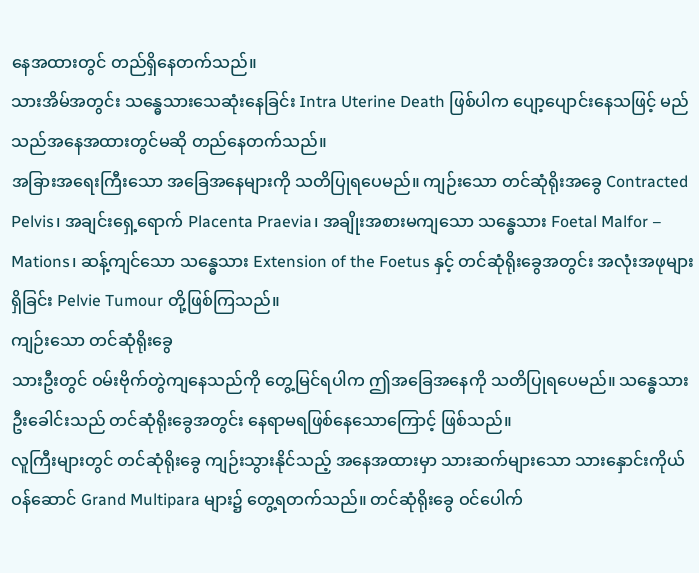နေအထားတွင် တည်ရှိနေတက်သည်။
သားအိမ်အတွင်း သန္ဓေသားသေဆုံးနေခြင်း Intra Uterine Death ဖြစ်ပါက ပျော့ပျောင်းနေသဖြင့် မည်သည်အနေအထားတွင်မဆို တည်နေတက်သည်။
အခြားအရေးကြီးသော အခြေအနေများကို သတိပြုရပေမည်။ ကျဉ်းသော တင်ဆုံရိုးအခွေ Contracted Pelvis၊ အချင်းရှေ့ရောက် Placenta Praevia၊ အချိုးအစားမကျသော သန္ဓေသား Foetal Malfor – Mations၊ ဆန့်ကျင်သော သန္ဓေသား Extension of the Foetus နှင့် တင်ဆုံရိုးခွေအတွင်း အလုံးအဖုများရှိခြင်း Pelvie Tumour တို့ဖြစ်ကြသည်။
ကျဉ်းသော တင်ဆုံရိုးခွေ
သားဦးတွင် ဝမ်းဗိုက်တွဲကျနေသည်ကို တွေ့မြင်ရပါက ဤအခြေအနေကို သတိပြုရပေမည်။ သန္ဓေသားဦးခေါင်းသည် တင်ဆုံရိုးခွေအတွင်း နေရာမရဖြစ်နေသောကြောင့် ဖြစ်သည်။
လူကြီးများတွင် တင်ဆုံရိုးခွေ ကျဉ်းသွားနိုင်သည့် အနေအထားမှာ သားဆက်များသော သားနှောင်းကိုယ်ဝန်ဆောင် Grand Multipara များ၌ တွေ့ရတက်သည်။ တင်ဆုံရိုးခွေ ဝင်ပေါက်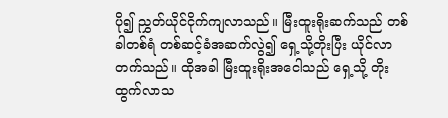ပို၍ ညွှတ်ယိုင်ငိုက်ကျလာသည်။ မြီးထူးရိုးဆက်သည် တစ်ခါတစ်ရံ တစ်ဆင့်ခံအဆက်လွဲ၍ ရှေ့သို့တိုးပြီး ယိုင်လာတက်သည်။ ထိုအခါ မြီးထူးရိုးအငေါသည် ရှေ့သို့ တိုးထွက်လာသ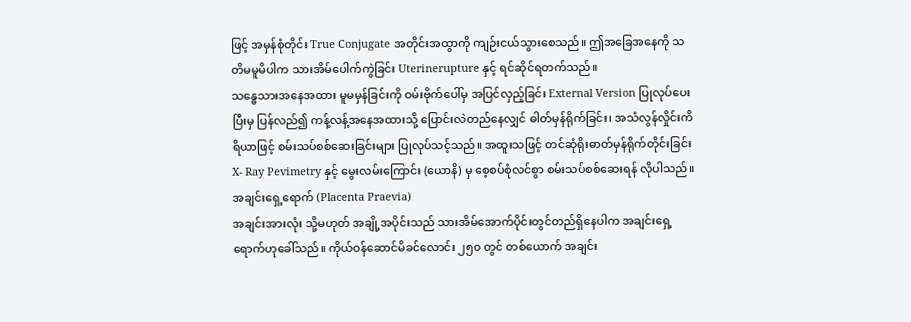ဖြင့် အမှန်စုံတိုင်း True Conjugate အတိုင်းအထွာကို ကျဉ်းငယ်သွားစေသည်။ ဤအခြေအနေကို သတိမမူမိပါက သားအိမ်ပေါက်ကွဲခြင်း Uterinerupture နှင့် ရင်ဆိုင်ရတက်သည်။
သန္ဓေသားအနေအထား မူမမှန်ခြင်းကို ဝမ်းဗိုက်ပေါ်မှ အပြင်လှည့်ခြင်း External Version ပြုလုပ်ပေးပြီးမှ ပြန်လည်၍ ကန့်လန့်အနေအထားသို့ ပြောင်းလဲတည်နေလျှင် ဓါတ်မှန်ရိုက်ခြင်း၊ အသံလွန်လှိုင်းကိရိယာဖြင့် စမ်းသပ်စစ်ဆေးခြင်းများ ပြုလုပ်သင့်သည်။ အထူးသဖြင့် တင်ဆုံရိုးဓာတ်မှန်ရိုက်တိုင်းခြင်း X- Ray Pevimetry နှင့် မွေးလမ်းကြောင်း (ယောနိ) မှ စေ့စပ်စုံလင်စွာ စမ်းသပ်စစ်ဆေးရန် လိုပါသည်။
အချင်းရှေ့ရောက် (Placenta Praevia)
အချင်းအားလုံး သို့မဟုတ် အချို့အပိုင်းသည် သားအိမ်အောက်ပိုင်းတွင်တည်ရှိနေပါက အချင်းရှေ့ရောက်ဟုခေါ်သည်။ ကိုယ်ဝန်ဆောင်မိခင်လောင်း ၂၅၀ တွင် တစ်ယောက် အချင်း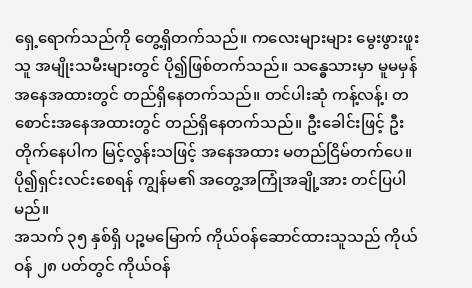ရှေ့ရောက်သည်ကို တွေ့ရှိတက်သည်။ ကလေးများများ မွေးဖွားဖူးသူ အမျိုးသမီးများတွင် ပို၍ဖြစ်တက်သည်။ သန္ဓေသားမှာ မူမမှန်အနေအထားတွင် တည်ရှိနေတက်သည်။ တင်ပါးဆုံ ကန့်လန့်၊ တစောင်းအနေအထားတွင် တည်ရှိနေတက်သည်။ ဦးခေါင်းဖြင့် ဦးတိုက်နေပါက မြင့်လွန်းသဖြင့် အနေအထား မတည်ငြိမ်တက်ပေ။
ပို၍ရှင်းလင်းစေရန် ကျွန်မ၏ အတွေ့အကြုံအချို့အား တင်ပြပါမည်။
အသက် ၃၅ နှစ်ရှိ ပဉ္စမမြောက် ကိုယ်ဝန်ဆောင်ထားသူသည် ကိုယ်ဝန် ၂၈ ပတ်တွင် ကိုယ်ဝန်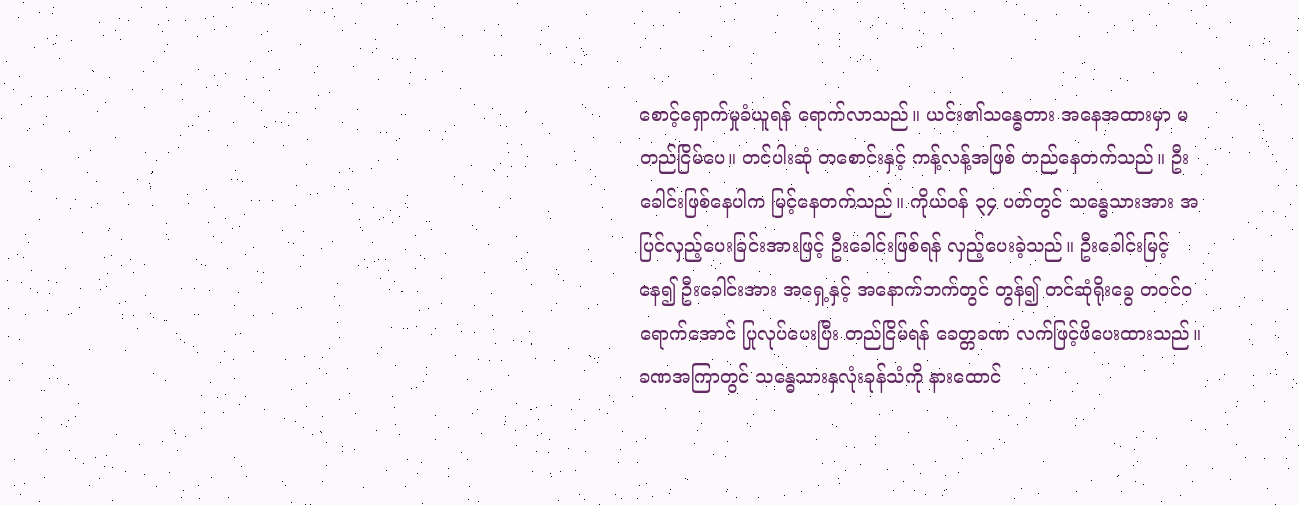စောင့်ရှောက်မှုခံယူရန် ရောက်လာသည်။ ယင်း၏သန္ဓေတား အနေအထားမှာ မတည်ငြိမ်ပေ။ တင်ပါးဆုံ တစောင်းနှင့် ကန့်လန့်အဖြစ် တည်နေတက်သည်။ ဦးခေါင်းဖြစ်နေပါက မြင့်နေတက်သည်။ ကိုယ်ဝန် ၃၄ ပတ်တွင် သန္ဓေသားအား အပြင်လှည့်ပေးခြင်းအားဖြင့် ဦးခေါင်းဖြစ်ရန် လှည့်ပေးခဲ့သည်။ ဦးခေါင်းမြင့်နေ၍ ဦးခေါင်းအား အရှေ့နှင့် အနောက်ဘက်တွင် တွန်၍ တင်ဆုံရိုးခွေ တဝင်ဝရောက်အောင် ပြုလုပ်ပေးပြီး တည်ငြိမ်ရန် ခေတ္တခဏ လက်ဖြင့်ဖိပေးထားသည်။ ခဏအကြာတွင် သန္ဓေသားနှလုံးခုန်သံကို နားထောင်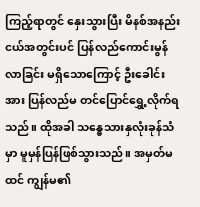ကြည့်ရာတွင် နှေးသွားပြီး မိနစ်အနည်းငယ်အတွင်းပင် ပြန်လည်ကောင်းမွန်လာခြင်း မရှိသောကြောင့် ဦးခေါင်းအား ပြန်လည်မ တင်ပြောင်ရွှေ့လိုက်ရသည်။ ထိုအခါ သန္ဓေသားနှလုံးခုန်သံမှာ မူမှန်ပြန်ဖြစ်သွားသည်။ အမှတ်မထင် ကျွန်မ၏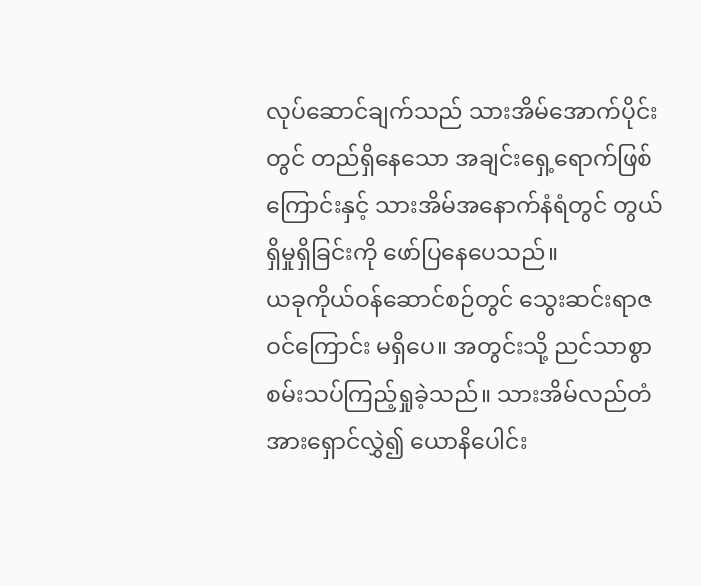လုပ်ဆောင်ချက်သည် သားအိမ်အောက်ပိုင်းတွင် တည်ရှိနေသော အချင်းရှေ့ရောက်ဖြစ်ကြောင်းနှင့် သားအိမ်အနောက်နံရံတွင် တွယ်ရှိမှုရှိခြင်းကို ဖော်ပြနေပေသည်။
ယခုကိုယ်ဝန်ဆောင်စဉ်တွင် သွေးဆင်းရာဇဝင်ကြောင်း မရှိပေ။ အတွင်းသို့ ညင်သာစွာ စမ်းသပ်ကြည့်ရှုခဲ့သည်။ သားအိမ်လည်တံအားရှောင်လွှဲ၍ ယောနိပေါင်း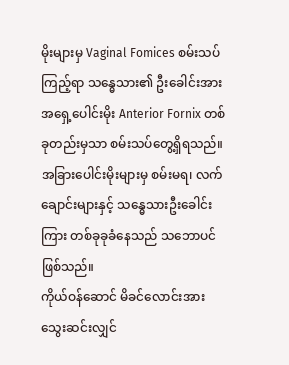မိုးများမှ Vaginal Fomices စမ်းသပ်ကြည့်ရာ သန္ဓေသား၏ ဦးခေါင်းအား အရှေ့ပေါင်းမိုး Anterior Fornix တစ်ခုတည်းမှသာ စမ်းသပ်တွေ့ရှိရသည်။ အခြားပေါင်းမိုးများမှ စမ်းမရ၊ လက်ချောင်းများနှင့် သန္ဓေသားဦးခေါင်းကြား တစ်ခုခုခံနေသည် သဘောပင်ဖြစ်သည်။
ကိုယ်ဝန်ဆောင် မိခင်လောင်းအားသွေးဆင်းလျှင်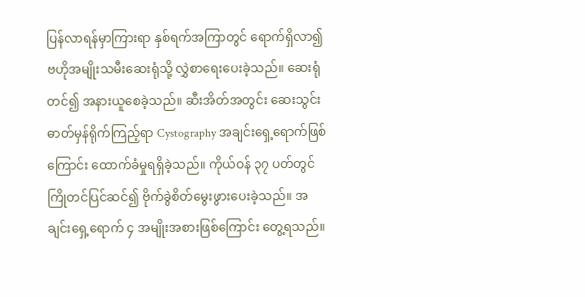ပြန်လာရန်မှာကြားရာ နှစ်ရက်အကြာတွင် ရောက်ရှိလာ၍ ဗဟိုအမျိုးသမီးဆေးရုံသို့ လွှဲစာရေးပေးခဲ့သည်။ ဆေးရုံတင်၍ အနားယူစေခဲ့သည်။ ဆီးအိတ်အတွင်း ဆေးသွင်းဓာတ်မှန်ရိုက်ကြည့်ရာ Cystography အချင်းရှေ့ရောက်ဖြစ်ကြောင်း ထောက်ခံမှုရရှိခဲ့သည်။ ကိုယ်ဝန် ၃၇ ပတ်တွင် ကြိုတင်ပြင်ဆင်၍ ဗိုက်ခွဲစိတ်မွေးဖွားပေးခဲ့သည်။ အချင်းရှေ့ရောက် ၄ အမျိုးအစားဖြစ်ကြောင်း တွေ့ရသည်။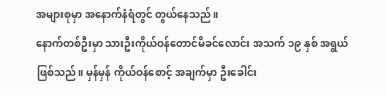အများစုမှာ အနောက်နံရံတွင် တွယ်နေသည်။
နောက်တစ်ဦးမှာ သားဦးကိုယ်ဝန်တောင်မိခင်လောင်း အသက် ၁၉ နှစ် အရွယ်ဖြစ်သည်။ မှန်မှန် ကိုယ်ဝန်စောင့် အချက်မှာ ဦးခေါင်း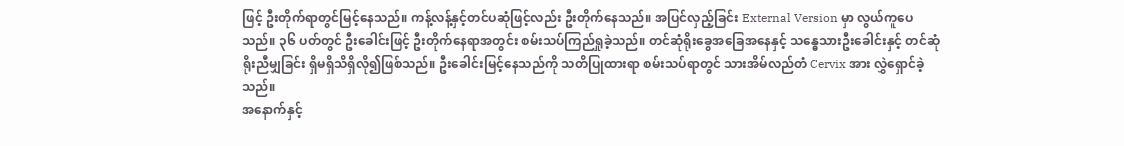ဖြင့် ဦးတိုက်ရာတွင်မြင့်နေသည်။ ကန့်လန့်နှင့်တင်ပဆုံဖြင့်လည်း ဦးတိုက်နေသည်။ အပြင်လှည့်ခြင်း External Version မှာ လွယ်ကူပေသည်။ ၃၆ ပတ်တွင် ဦးခေါင်းဖြင့် ဦးတိုက်နေရာအတွင်း စမ်းသပ်ကြည်ရှုခဲ့သည်။ တင်ဆုံရိုးခွေအခြေအနေနှင့် သန္ဓေသားဦးခေါင်းနှင့် တင်ဆုံရိုးညီမျှခြင်း ရှိမရှိသိရှိလို၍ဖြစ်သည်။ ဦးခေါင်းမြင့်နေသည်ကို သတိပြုထားရာ စမ်းသပ်ရာတွင် သားအိမ်လည်တံ Cervix အား လွှဲရှောင်ခဲ့သည်။
အနောက်နှင့်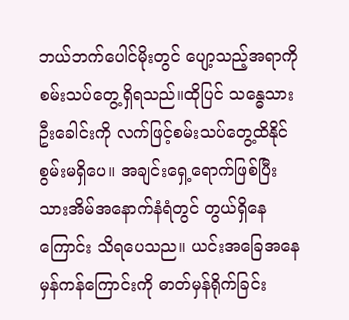ဘယ်ဘက်ပေါင်မိုးတွင် ပျော့သည့်အရာကို စမ်းသပ်တွေ့ရှိရသည်။ထိုပြင် သန္ဓေသားဦးခေါင်းကို လက်ဖြင့်စမ်းသပ်တွေ့ထိနိုင်စွမ်းမရှိပေ။ အချင်းရှေ့ရောက်ဖြစ်ပြီး သားအိမ်အနောက်နံရံတွင် တွယ်ရှိနေကြောင်း သိရပေသည။ ယင်းအခြေအနေမှန်ကန်ကြောင်းကို ဓာတ်မှန်ရိုက်ခြင်း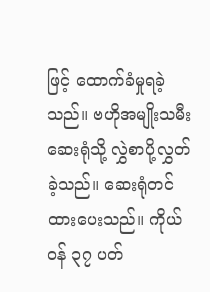ဖြင့် ထောက်ခံမှုရခဲ့သည်။ ဗဟိုအမျိုးသမီးဆေးရုံသို့ လွှဲစာပို့လွှတ်ခဲ့သည်။ ဆေးရုံတင်ထားပေးသည်။ ကိုယ်ဝန် ၃၇ ပတ်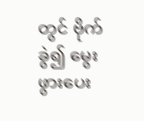တွင် ဗိုက်ခွဲ၍ မွေးဖွားပေး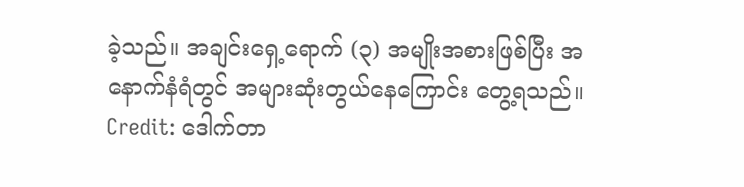ခဲ့သည်။ အချင်းရှေ့ရောက် (၃) အမျိုးအစားဖြစ်ပြီး အနောက်နံရံတွင် အများဆုံးတွယ်နေကြောင်း တွေ့ရသည်။
Credit: ဒေါက်တာ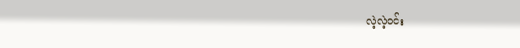လဲ့လဲ့ဝင်း